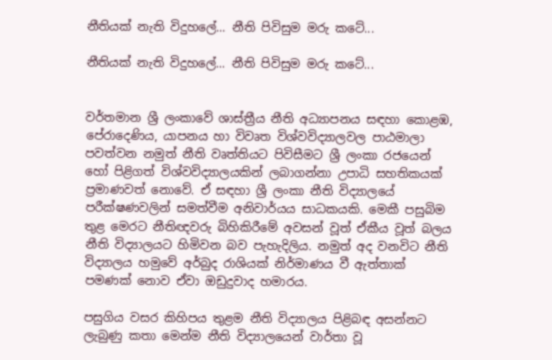නීතියක් නැති විදුහලේ... නීති පිවිසුම මරු කටේ...

නීතියක් නැති විදුහලේ... නීති පිවිසුම මරු කටේ...


වර්තමාන ශ්‍රී ලංකාවේ ශාස්ත්‍රීය නීති අධ්‍යාපනය සඳහා කොළඹ, පේරාදෙණිය, යාපනය හා විවෘත විශ්වවිද්‍යාලවල පාඨමාලා පවත්වන නමුත් නීති වෘත්තියට පිවිසීමට ශ්‍රී ලංකා රජයෙන් හෝ පිළිගත් විශ්වවිද්‍යාලයකින් ලබාගන්නා උපාධි සහතිකයක් ප්‍රමාණවත් නොවේ. ඒ සඳහා ශ්‍රී ලංකා නීති විද්‍යාලයේ පරීක්ෂණවලින් සමත්වීම අනිවාර්යය සාධකයකි. මෙකී පසුබිම තුළ මෙරට නීතිඥවරු බිහිකිරීමේ අවසන් වූත් ඒකීය වූත් බලය නීති විද්‍යාලයට හිමිවන බව පැහැදිලිය. නමුත් අද වනවිට නීති විද්‍යාලය හමුවේ අර්බුද රාශියක් නිර්මාණය වී ඇත්තාක් පමණක් නොව ඒවා ඔඩුදුවාද හමාරය.

පසුගිය වසර කිහිපය තුළම නීති විද්‍යාලය පිළිබඳ අසන්නට ලැබුණු කතා මෙන්ම නීති විද්‍යාලයෙන් වාර්තා වූ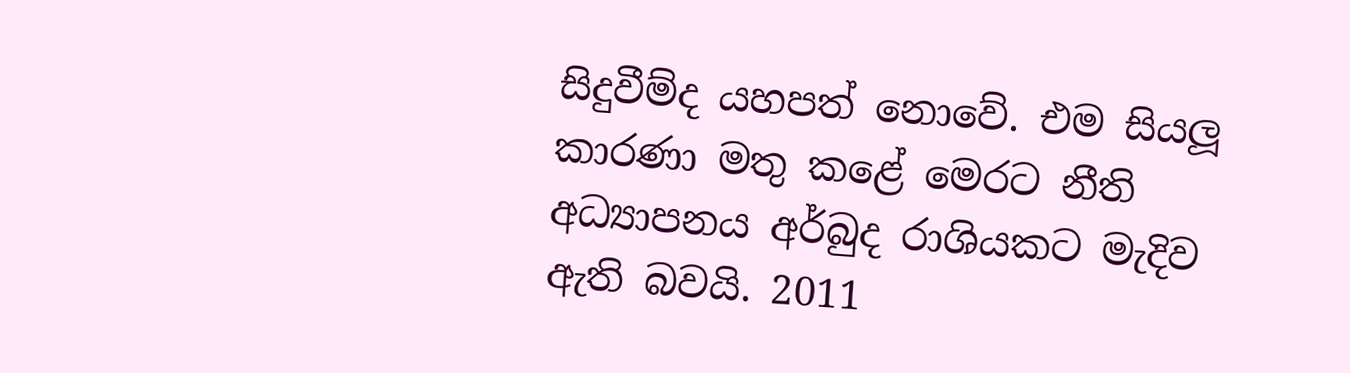සිදුවීම්ද යහපත් නොවේ. එම සියලූ කාරණා මතු කළේ මෙරට නීති අධ්‍යාපනය අර්බුද රාශියකට මැදිව ඇති බවයි. 2011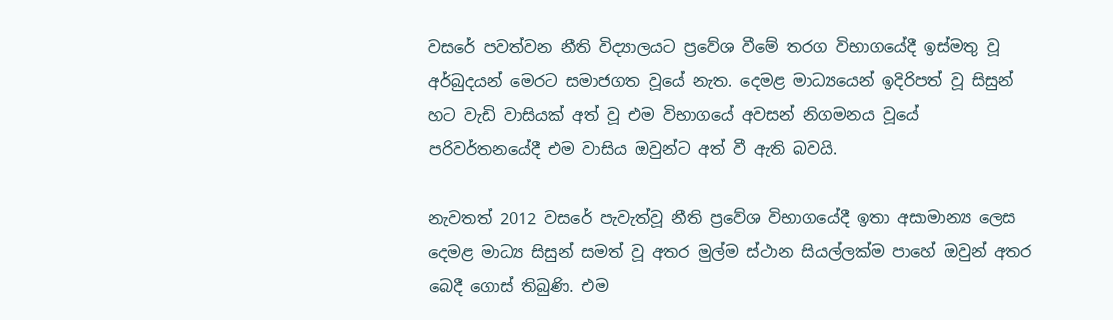වසරේ පවත්වන නීති විද්‍යාලයට ප්‍රවේශ වීමේ තරග විභාගයේදී ඉස්මතු වූ අර්බුදයන් මෙරට සමාජගත වූයේ නැත. දෙමළ මාධ්‍යයෙන් ඉදිරිපත් වූ සිසුන් හට වැඩි වාසියක් අත් වූ එම විභාගයේ අවසන් නිගමනය වූයේ පරිවර්තනයේදී එම වාසිය ඔවුන්ට අත් වී ඇති බවයි.

නැවතත් 2012 වසරේ පැවැත්වූ නීති ප්‍රවේශ විභාගයේදී ඉතා අසාමාන්‍ය ලෙස දෙමළ මාධ්‍ය සිසුන් සමත් වූ අතර මුල්ම ස්ථාන සියල්ලක්ම පාහේ ඔවුන් අතර බෙදී ගොස් තිබුණි. එම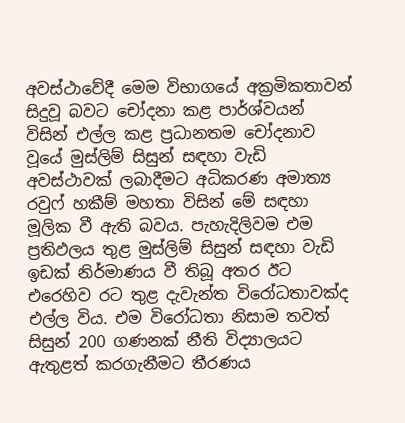අවස්ථාවේදී මෙම විභාගයේ අක්‍රමිකතාවන් සිදුවූ බවට චෝදනා කළ පාර්ශ්වයන් විසින් එල්ල කළ ප්‍රධානතම චෝදනාව වූයේ මුස්ලිම් සිසුන් සඳහා වැඩි අවස්ථාවක් ලබාදීමට අධිකරණ අමාත්‍ය රවුෆ් හකීම් මහතා විසින් මේ සඳහා මූලික වී ඇති බවය. පැහැදිලිවම එම ප්‍රතිඵලය තුළ මුස්ලිම් සිසුන් සඳහා වැඩි ඉඩක් නිර්මාණය වී තිබූ අතර ඊට එරෙහිව රට තුළ දැවැන්ත විරෝධතාවක්ද එල්ල විය. එම විරෝධතා නිසාම තවත් සිසුන් 200 ගණනක් නීති විද්‍යාලයට ඇතුළත් කරගැනීමට තීරණය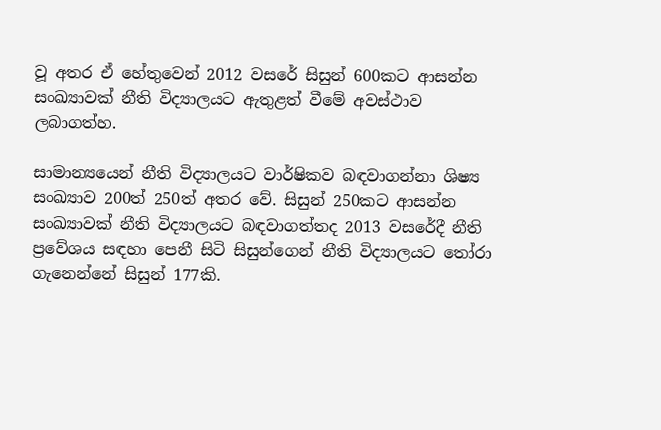වූ අතර ඒ හේතුවෙන් 2012 වසරේ සිසුන් 600කට ආසන්න සංඛ්‍යාවක් නීති විද්‍යාලයට ඇතුළත් වීමේ අවස්ථාව ලබාගත්හ.

සාමාන්‍යයෙන් නීති විද්‍යාලයට වාර්ෂිකව බඳවාගන්නා ශිෂ්‍ය සංඛ්‍යාව 200ත් 250ත් අතර වේ. සිසුන් 250කට ආසන්න සංඛ්‍යාවක් නීති විද්‍යාලයට බඳවාගත්තද 2013 වසරේදී නීති ප්‍රවේශය සඳහා පෙනී සිටි සිසුන්ගෙන් නීති විද්‍යාලයට තෝරා ගැනෙන්නේ සිසුන් 177කි.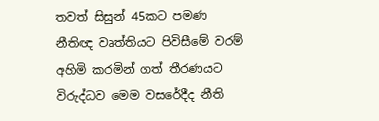තවත් සිසුන් 45කට පමණ නීතිඥ වෘත්තියට පිවිසීමේ වරම් අහිමි කරමින් ගත් තීරණයට විරුද්ධව මෙම වසරේදීද නීති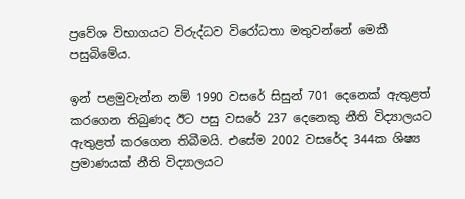ප්‍රවේශ විභාගයට විරුද්ධව විරෝධතා මතුවන්නේ මෙකී පසුබිමේය.

ඉන් පළමුවැන්න නම් 1990 වසරේ සිසුන් 701 දෙනෙක් ඇතුළත් කරගෙන තිබුණද ඊට පසු වසරේ 237 දෙනෙකු නීති විද්‍යාලයට ඇතුළත් කරගෙන තිබීමයි. එසේම 2002 වසරේද 344ක ශිෂ්‍ය ප්‍රමාණයක් නීති විද්‍යාලයට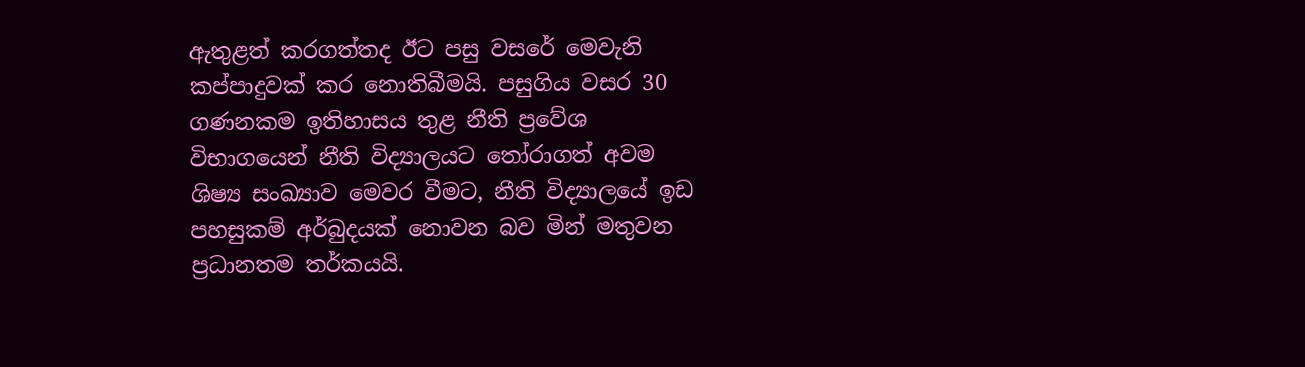ඇතුළත් කරගත්තද ඊට පසු වසරේ මෙවැනි කප්පාදුවක් කර නොතිබීමයි. පසුගිය වසර 30 ගණනකම ඉතිහාසය තුළ නීති ප්‍රවේශ විභාගයෙන් නීති විද්‍යාලයට තෝරාගත් අවම ශිෂ්‍ය සංඛ්‍යාව මෙවර වීමට, නීති විද්‍යාලයේ ඉඩ පහසුකම් අර්බුදයක් නොවන බව මින් මතුවන ප්‍රධානතම තර්කයයි.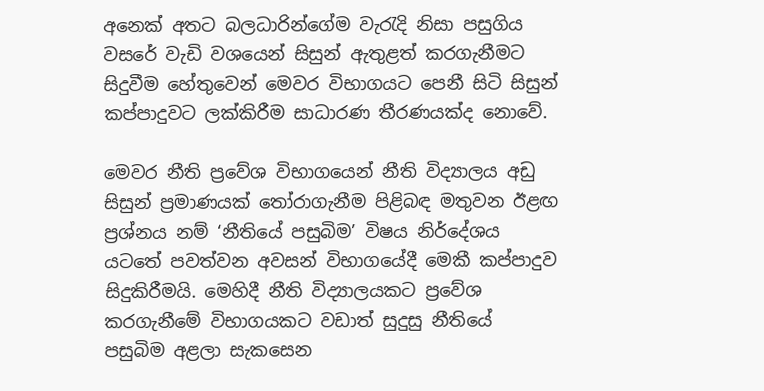අනෙක් අතට බලධාරින්ගේම වැරැදි නිසා පසුගිය වසරේ වැඩි වශයෙන් සිසුන් ඇතුළත් කරගැනීමට සිදුවීම හේතුවෙන් මෙවර විභාගයට පෙනී සිටි සිසුන් කප්පාදුවට ලක්කිරීම සාධාරණ තීරණයක්ද නොවේ.

මෙවර නීති ප්‍රවේශ විභාගයෙන් නීති විද්‍යාලය අඩු සිසුන් ප්‍රමාණයක් තෝරාගැනීම පිළිබඳ මතුවන ඊළඟ ප්‍රශ්නය නම් ‘නීතියේ පසුබිම’ විෂය නිර්දේශය යටතේ පවත්වන අවසන් විභාගයේදී මෙකී කප්පාදුව සිදුකිරීමයි. මෙහිදී නීති විද්‍යාලයකට ප්‍රවේශ කරගැනීමේ විභාගයකට වඩාත් සුදුසු නීතියේ පසුබිම අළලා සැකසෙන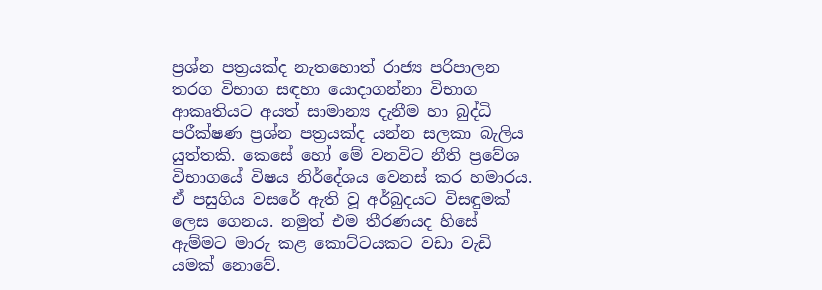ප්‍රශ්න පත්‍රයක්ද නැතහොත් රාජ්‍ය පරිපාලන තරග විභාග සඳහා යොදාගන්නා විභාග ආකෘතියට අයත් සාමාන්‍ය දැනීම හා බුද්ධි පරීක්ෂණ ප්‍රශ්න පත්‍රයක්ද යන්න සලකා බැලිය යුත්තකි. කෙසේ හෝ මේ වනවිට නීති ප්‍රවේශ විභාගයේ විෂය නිර්දේශය වෙනස් කර හමාරය. ඒ පසුගිය වසරේ ඇති වූ අර්බුදයට විසඳුමක් ලෙස ගෙනය. නමුත් එම තීරණයද හිසේ ඇම්මට මාරු කළ කොට්ටයකට වඩා වැඩි යමක් නොවේ.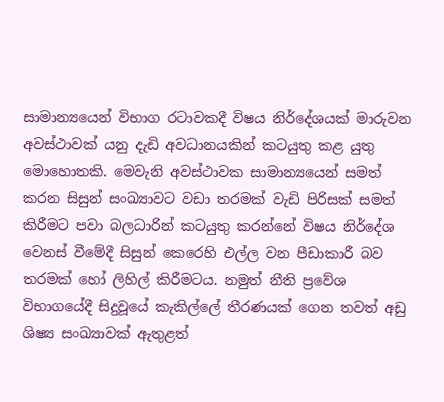සාමාන්‍යයෙන් විභාග රටාවකදී විෂය නිර්දේශයක් මාරුවන අවස්ථාවක් යනු දැඩි අවධානයකින් කටයුතු කළ යුතු මොහොතකි. මෙවැනි අවස්ථාවක සාමාන්‍යයෙන් සමත් කරන සිසුන් සංඛ්‍යාවට වඩා තරමක් වැඩි පිරිසක් සමත් කිරීමට පවා බලධාරින් කටයුතු කරන්නේ විෂය නිර්දේශ වෙනස් වීමේදී සිසුන් කෙරෙහි එල්ල වන පීඩාකාරී බව තරමක් හෝ ලිහිල් කිරීමටය. නමුත් නීති ප්‍රවේශ විභාගයේදී සිදුවූයේ කැකිල්ලේ තීරණයක් ගෙන තවත් අඩු ශිෂ්‍ය සංඛ්‍යාවක් ඇතුළත්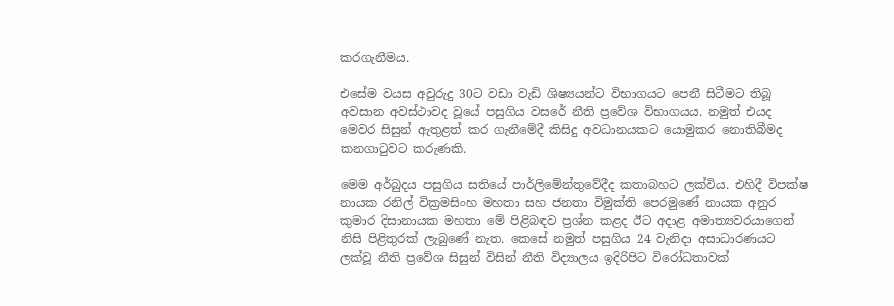කරගැනීමය.

එසේම වයස අවුරුදු 30ට වඩා වැඩි ශිෂ්‍යයන්ට විභාගයට පෙනී සිටීමට තිබූ අවසාන අවස්ථාවද වූයේ පසුගිය වසරේ නීති ප්‍රවේශ විභාගයය. නමුත් එයද මෙවර සිසුන් ඇතුළත් කර ගැනීමේදී කිසිදු අවධානයකට යොමුකර නොතිබීමද කනගාටුවට කරුණකි.

මෙම අර්බුදය පසුගිය සතියේ පාර්ලිමේන්තුවේදීද කතාබහට ලක්විය. එහිදී විපක්ෂ නායක රනිල් වික්‍රමසිංහ මහතා සහ ජනතා විමුක්ති පෙරමුණේ නායක අනුර කුමාර දිසානායක මහතා මේ පිළිබඳව ප්‍රශ්න කළද ඊට අදාළ අමාත්‍යවරයාගෙන් නිසි පිළිතුරක් ලැබුණේ නැත. කෙසේ නමුත් පසුගිය 24 වැනිදා අසාධාරණයට ලක්වූ නීති ප්‍රවේශ සිසුන් විසින් නීති විද්‍යාලය ඉදිරිපිට විරෝධතාවක්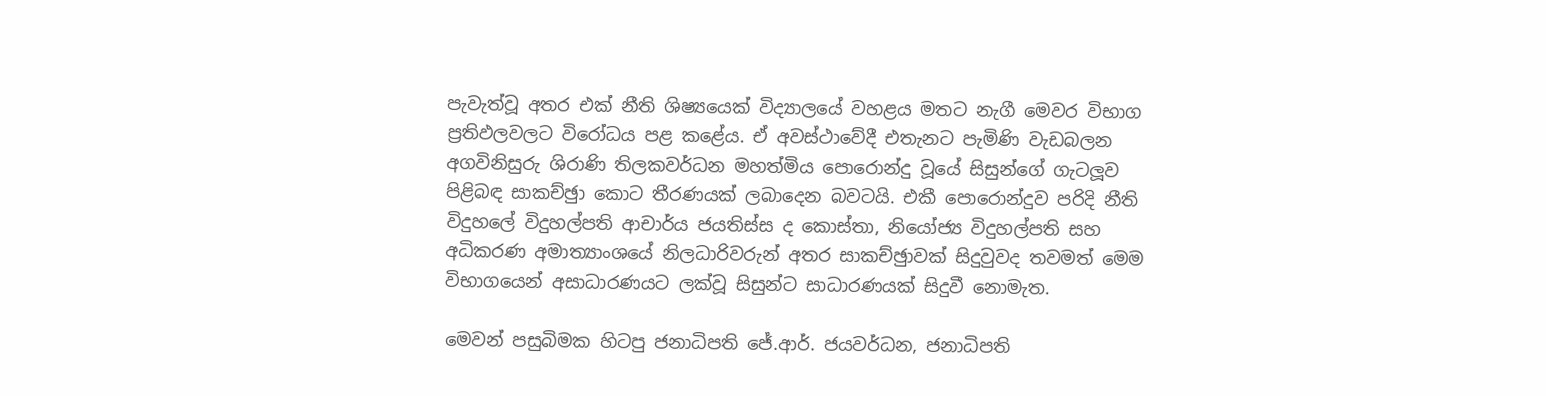පැවැත්වූ අතර එක් නීති ශිෂ්‍යයෙක් විද්‍යාලයේ වහළය මතට නැගී මෙවර විභාග ප්‍රතිඵලවලට විරෝධය පළ කළේය. ඒ අවස්ථාවේදී එතැනට පැමිණි වැඩබලන අගවිනිසුරු ශිරාණි තිලකවර්ධන මහත්මිය පොරොන්දු වූයේ සිසුන්ගේ ගැටලූව පිළිබඳ සාකච්ඡුා කොට තීරණයක් ලබාදෙන බවටයි. එකී පොරොන්දුව පරිදි නීති විදුහලේ විදුහල්පති ආචාර්ය ජයතිස්ස ද කොස්තා, නියෝජ්‍ය විදුහල්පති සහ අධිකරණ අමාත්‍යාංශයේ නිලධාරිවරුන් අතර සාකච්ඡුාවක් සිදුවුවද තවමත් මෙම විභාගයෙන් අසාධාරණයට ලක්වූ සිසුන්ට සාධාරණයක් සිදුවී නොමැත.

මෙවන් පසුබිමක හිටපු ජනාධිපති ජේ.ආර්. ජයවර්ධන, ජනාධිපති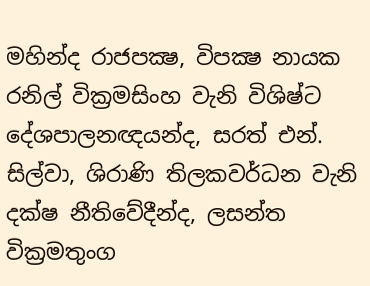මහින්ද රාජපක්‍ෂ, විපක්‍ෂ නායක රනිල් වික්‍රමසිංහ වැනි විශිෂ්ට දේශපාලනඥයන්ද, සරත් එන්. සිල්වා, ශිරාණි තිලකවර්ධන වැනි දක්ෂ නීතිවේදීන්ද, ලසන්ත වික්‍රමතුංග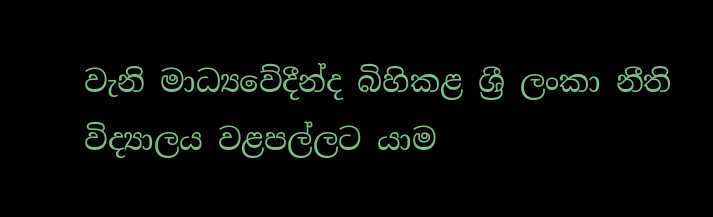වැනි මාධ්‍යවේදීන්ද බිහිකළ ශ්‍රී ලංකා නීති විද්‍යාලය වළපල්ලට යාම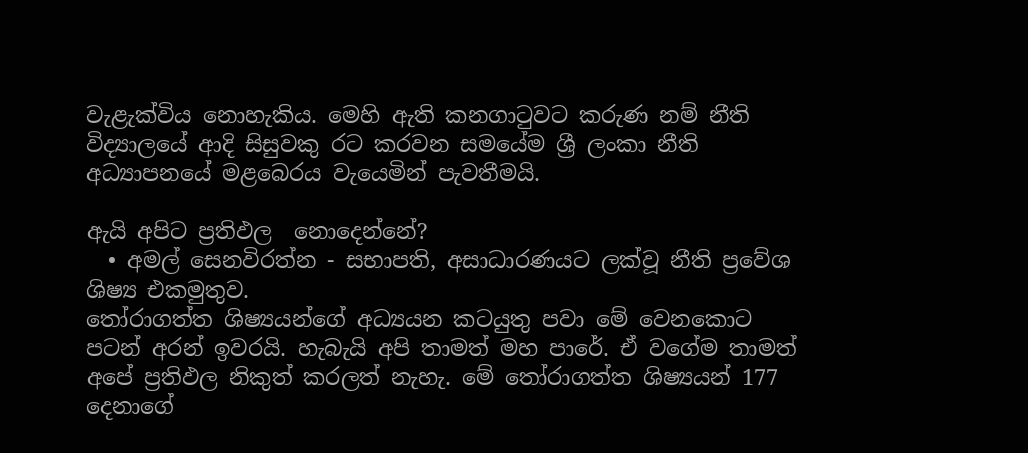වැළැක්විය නොහැකිය. මෙහි ඇති කනගාටුවට කරුණ නම් නීති විද්‍යාලයේ ආදි සිසුවකු රට කරවන සමයේම ශ්‍රී ලංකා නීති අධ්‍යාපනයේ මළබෙරය වැයෙමින් පැවතීමයි.

ඇයි අපිට ප්‍රතිඵල  නොදෙන්නේ?
  • අමල් සෙනවිරත්න - සභාපති, අසාධාරණයට ලක්වූ නීති ප්‍රවේශ ශිෂ්‍ය එකමුතුව.
තෝරාගත්ත ශිෂ්‍යයන්ගේ අධ්‍යයන කටයුතු පවා මේ වෙනකොට පටන් අරන් ඉවරයි. හැබැයි අපි තාමත් මහ පාරේ. ඒ වගේම තාමත් අපේ ප්‍රතිඵල නිකුත් කරලත් නැහැ. මේ තෝරාගත්ත ශිෂ්‍යයන් 177 දෙනාගේ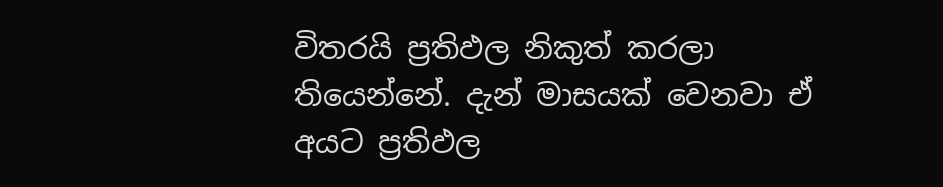විතරයි ප්‍රතිඵල නිකුත් කරලා තියෙන්නේ. දැන් මාසයක් වෙනවා ඒ අයට ප්‍රතිඵල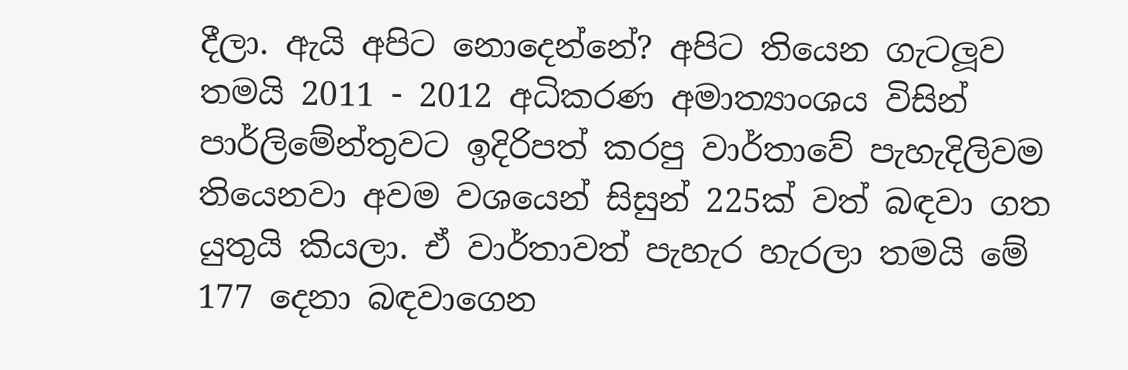දීලා. ඇයි අපිට නොදෙන්නේ? අපිට තියෙන ගැටලූව තමයි 2011 - 2012 අධිකරණ අමාත්‍යාංශය විසින් පාර්ලිමේන්තුවට ඉදිරිපත් කරපු වාර්තාවේ පැහැදිලිවම තියෙනවා අවම වශයෙන් සිසුන් 225ක් වත් බඳවා ගත යුතුයි කියලා. ඒ වාර්තාවත් පැහැර හැරලා තමයි මේ 177 දෙනා බඳවාගෙන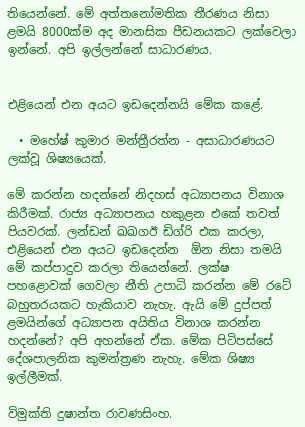තියෙන්නේ. මේ අත්තනෝමතික තීරණය නිසා ළමයි 8000ක්ම අද මානසික පීඩනයකට ලක්වෙලා ඉන්නේ. අපි ඉල්ලන්නේ සාධාරණය.


එළියෙන් එන අයට ඉඩදෙන්නයි මේක කළේ.

  • මහේෂ් කුමාර මන්ත්‍රීරත්න - අසාධාරණයට ලක්වූ ශිෂ්‍යයෙක්.

මේ කරන්න හදන්නේ නිදහස් අධ්‍යාපනය විනාශ කිරීමක්. රාජ්‍ය අධ්‍යාපනය හකුළන එකේ තවත් පියවරක්. ලන්ඩන් ඛඛගඊ ඩිග්රි එක කරලා, එළියෙන් එන අයට ඉඩදෙන්න  ඕන නිසා තමයි මේ කප්පාදුව කරලා තියෙන්නේ. ලක්ෂ පහළොවක් ගෙවලා නීති උපාධි කරන්න මේ රටේ බහුතරයකට හැකියාව නැහැ. ඇයි මේ දුප්පත් ළමයින්ගේ අධ්‍යාපන අයිතිය විනාශ කරන්න හදන්නේ? අපි අහන්නේ ඒක. මේක පිටිපස්සේ දේශපාලනික කුමන්ත්‍රණ නැහැ. මේක ශිෂ්‍ය ඉල්ලීමක්.

විමුක්ති දුෂාන්ත රාවණසිංහ.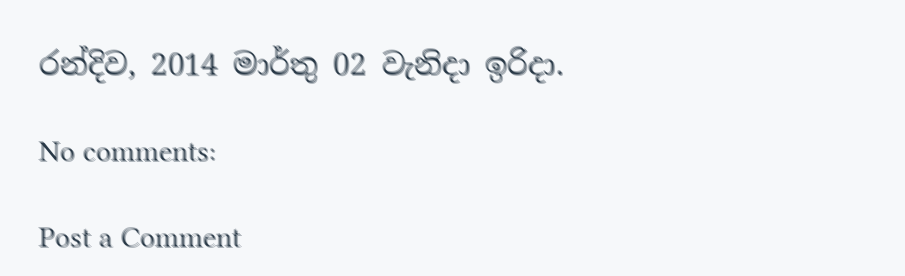රන්දිව, 2014 මාර්තු 02 වැනිදා ඉරිදා.

No comments:

Post a Comment